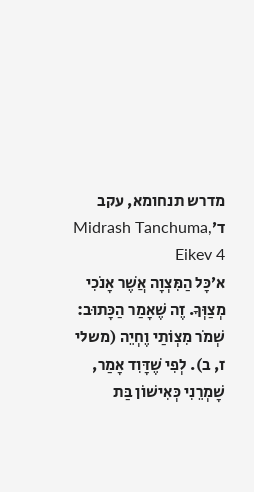מדרש תנחומא, עקב ד׳Midrash Tanchuma, Eikev 4
א׳כָּל הַמִּצְוָה אֲשֶׁר אָנֹכִי מְצַוְּךָ. זֶה שֶׁאָמַר הַכָּתוּב: שְׁמֹר מִצְוֹתַי וֶחְיֵה (משלי ז, ב). לְפִי שֶׁדָּוִד אָמַר, שָׁמְרֵנִי כְּאִישׁוֹן בַּת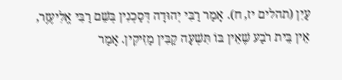עַיִן (תהלים יז, ח). אָמַר רַבִּי יְהוּדָה דְּסַכְנִין בְּשֵׁם רַבִּי אֱלִיעֶזֶר, אֵין בֵּית רֹבַע שֶׁאֵין בּוֹ תִּשְׁעָה קַבִּין מַזִּיקִין. אָמַר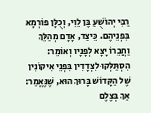רַבִּי יְהוֹשֻׁעַ בֶּן לֵוִי, וְכֻלָּן פוֹרְמָא בִּפְנֵיהֶם. כֵּיצַד, אָדָם מְהַלֵּךְ וַחֲבֵרוֹ יָצָא לְפָנָיו וְאוֹמֵר: הִסְתַּלְּקוּ לִצְדָדִין בִּפְנֵי אִיקוֹנִין שֶׁל הַקָּדוֹשׁ בָּרוּךְ הוּא, שֶׁנֶּאֱמַר: אַךְ בְּצֶלֶם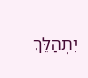יִתְהַלֵּךְ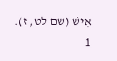אִישׁ (שם לט, ז).
1